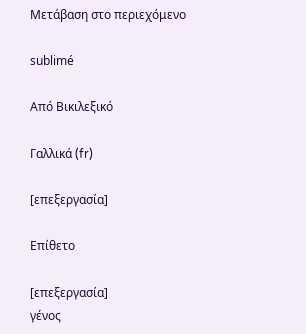Μετάβαση στο περιεχόμενο

sublimé

Από Βικιλεξικό

Γαλλικά (fr)

[επεξεργασία]

Επίθετο

[επεξεργασία]
γένος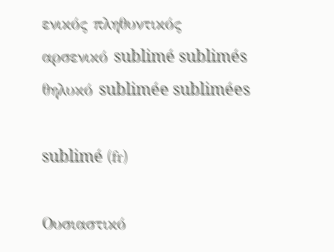ενικός πληθυντικός
αρσενικό sublimé sublimés
θηλυκό sublimée sublimées

sublimé (fr)

Ουσιαστικό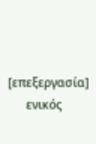[επεξεργασία]
      ενικός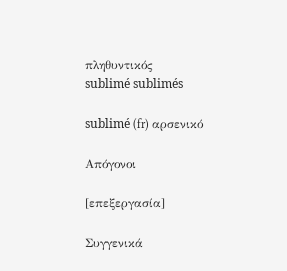πληθυντικός
sublimé sublimés

sublimé (fr) αρσενικό

Απόγονοι

[επεξεργασία]

Συγγενικά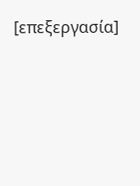[επεξεργασία]